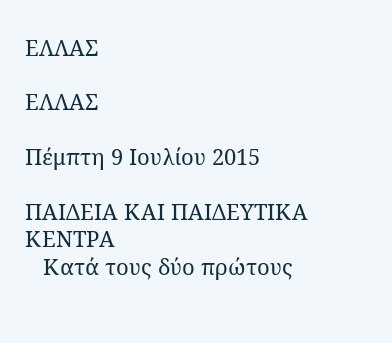ΕΛΛΑΣ

ΕΛΛΑΣ

Πέμπτη 9 Ιουλίου 2015

ΠΑΙΔΕΙΑ ΚΑΙ ΠΑΙΔΕΥΤΙΚΑ ΚΕΝΤΡΑ
   Κατά τους δύο πρώτους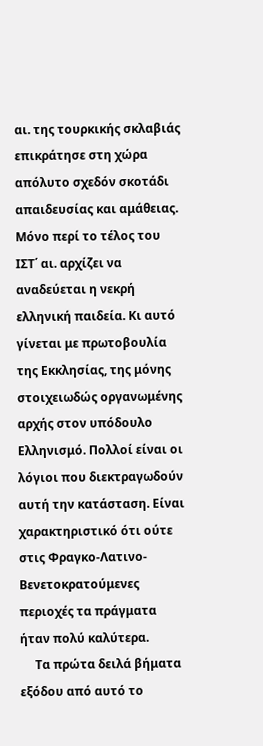αι. της τουρκικής σκλαβιάς επικράτησε στη χώρα απόλυτο σχεδόν σκοτάδι απαιδευσίας και αμάθειας. Μόνο περί το τέλος του ΙΣΤ΄ αι. αρχίζει να αναδεύεται η νεκρή ελληνική παιδεία. Κι αυτό γίνεται με πρωτοβουλία της Εκκλησίας, της μόνης στοιχειωδώς οργανωμένης αρχής στον υπόδουλο Ελληνισμό. Πολλοί είναι οι λόγιοι που διεκτραγωδούν αυτή την κατάσταση. Είναι χαρακτηριστικό ότι ούτε στις Φραγκο-Λατινο-Βενετοκρατούμενες περιοχές τα πράγματα ήταν πολύ καλύτερα.
     Τα πρώτα δειλά βήματα εξόδου από αυτό το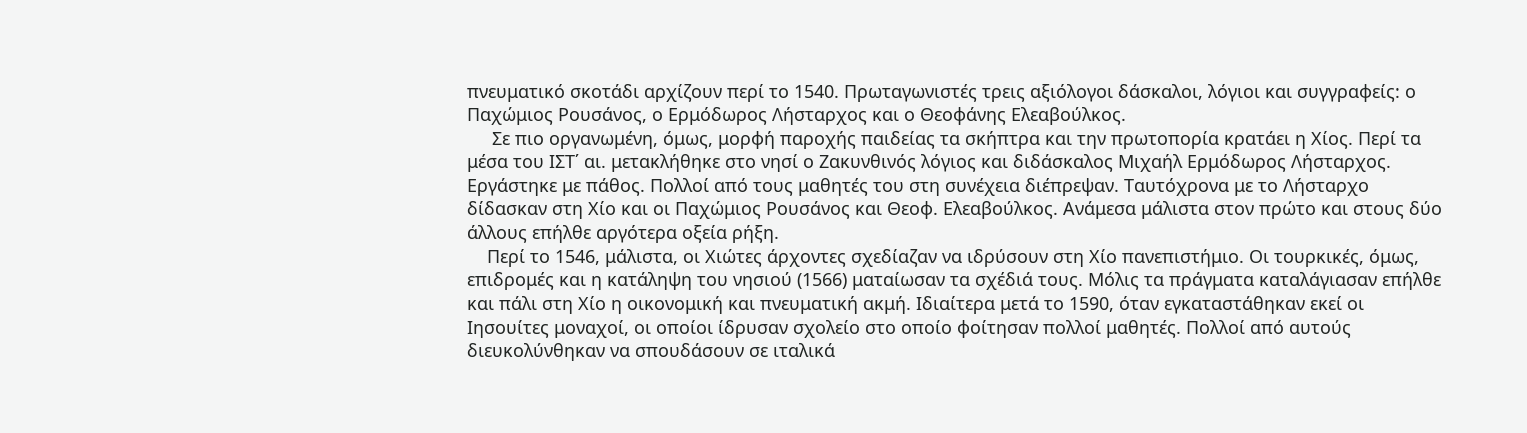πνευματικό σκοτάδι αρχίζουν περί το 1540. Πρωταγωνιστές τρεις αξιόλογοι δάσκαλοι, λόγιοι και συγγραφείς: ο Παχώμιος Ρουσάνος, ο Ερμόδωρος Λήσταρχος και ο Θεοφάνης Ελεαβούλκος.
     Σε πιο οργανωμένη, όμως, μορφή παροχής παιδείας τα σκήπτρα και την πρωτοπορία κρατάει η Χίος. Περί τα μέσα του ΙΣΤ΄ αι. μετακλήθηκε στο νησί ο Ζακυνθινός λόγιος και διδάσκαλος Μιχαήλ Ερμόδωρος Λήσταρχος. Εργάστηκε με πάθος. Πολλοί από τους μαθητές του στη συνέχεια διέπρεψαν. Ταυτόχρονα με το Λήσταρχο δίδασκαν στη Χίο και οι Παχώμιος Ρουσάνος και Θεοφ. Ελεαβούλκος. Ανάμεσα μάλιστα στον πρώτο και στους δύο άλλους επήλθε αργότερα οξεία ρήξη.
    Περί το 1546, μάλιστα, οι Χιώτες άρχοντες σχεδίαζαν να ιδρύσουν στη Χίο πανεπιστήμιο. Οι τουρκικές, όμως, επιδρομές και η κατάληψη του νησιού (1566) ματαίωσαν τα σχέδιά τους. Μόλις τα πράγματα καταλάγιασαν επήλθε και πάλι στη Χίο η οικονομική και πνευματική ακμή. Ιδιαίτερα μετά το 1590, όταν εγκαταστάθηκαν εκεί οι Ιησουίτες μοναχοί, οι οποίοι ίδρυσαν σχολείο στο οποίο φοίτησαν πολλοί μαθητές. Πολλοί από αυτούς διευκολύνθηκαν να σπουδάσουν σε ιταλικά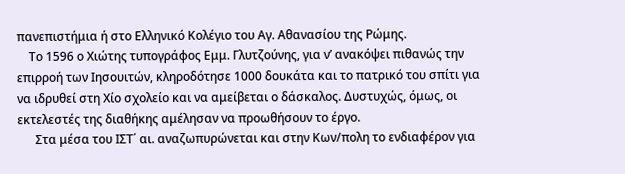πανεπιστήμια ή στο Ελληνικό Κολέγιο του Αγ. Αθανασίου της Ρώμης.
    Το 1596 ο Χιώτης τυπογράφος Εμμ. Γλυτζούνης, για ν’ ανακόψει πιθανώς την επιρροή των Ιησουιτών, κληροδότησε 1000 δουκάτα και το πατρικό του σπίτι για να ιδρυθεί στη Χίο σχολείο και να αμείβεται ο δάσκαλος. Δυστυχώς, όμως, οι εκτελεστές της διαθήκης αμέλησαν να προωθήσουν το έργο.
      Στα μέσα του ΙΣΤ΄ αι. αναζωπυρώνεται και στην Κων/πολη το ενδιαφέρον για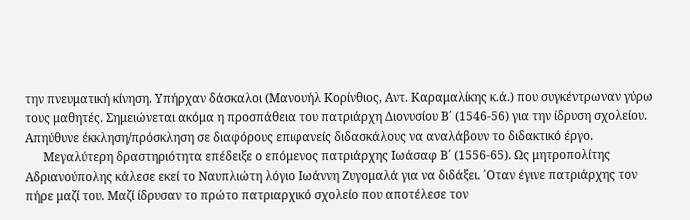την πνευματική κίνηση. Υπήρχαν δάσκαλοι (Μανουήλ Κορίνθιος, Αντ. Καραμαλίκης κ.ά.) που συγκέντρωναν γύρω τους μαθητές. Σημειώνεται ακόμα η προσπάθεια του πατριάρχη Διονυσίου Β΄ (1546-56) για την ίδρυση σχολείου. Απηύθυνε έκκληση/πρόσκληση σε διαφόρους επιφανείς διδασκάλους να αναλάβουν το διδακτικό έργο.
      Μεγαλύτερη δραστηριότητα επέδειξε ο επόμενος πατριάρχης Ιωάσαφ Β΄ (1556-65). Ως μητροπολίτης Αδριανούπολης κάλεσε εκεί το Ναυπλιώτη λόγιο Ιωάννη Ζυγομαλά για να διδάξει. ΄Οταν έγινε πατριάρχης τον πήρε μαζί του. Μαζί ίδρυσαν το πρώτο πατριαρχικό σχολείο που αποτέλεσε τον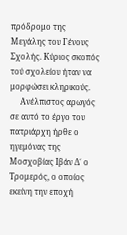πρόδρομο της Μεγάλης του Γένους Σχολής. Κύριος σκοπός τού σχολείου ήταν να μορφώσει κληρικούς.
     Ανέλπιστος αρωγός σε αυτό το έργο του πατριάρχη ήρθε ο ηγεμόνας της Μοσχοβίας Ιβάν Δ΄ ο Τρομερός, ο οποίος εκείνη την εποχή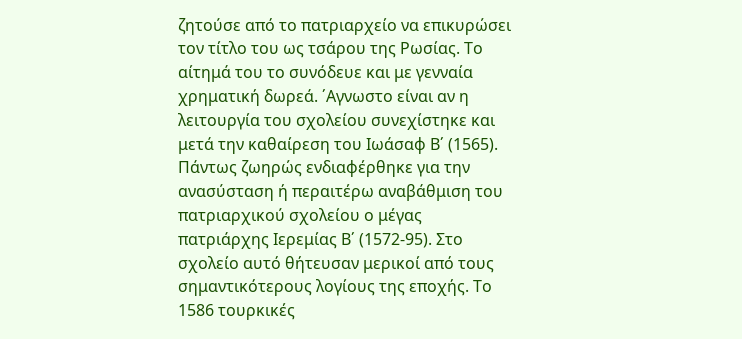ζητούσε από το πατριαρχείο να επικυρώσει τον τίτλο του ως τσάρου της Ρωσίας. Το αίτημά του το συνόδευε και με γενναία χρηματική δωρεά. ΄Αγνωστο είναι αν η λειτουργία του σχολείου συνεχίστηκε και μετά την καθαίρεση του Ιωάσαφ Β΄ (1565). Πάντως ζωηρώς ενδιαφέρθηκε για την ανασύσταση ή περαιτέρω αναβάθμιση του πατριαρχικού σχολείου ο μέγας πατριάρχης Ιερεμίας Β΄ (1572-95). Στο σχολείο αυτό θήτευσαν μερικοί από τους σημαντικότερους λογίους της εποχής. Το 1586 τουρκικές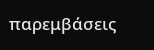παρεμβάσεις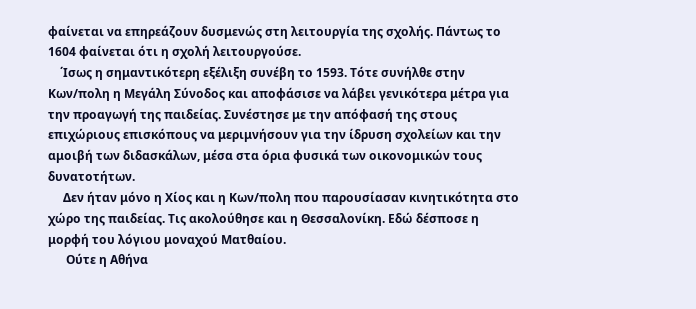φαίνεται να επηρεάζουν δυσμενώς στη λειτουργία της σχολής. Πάντως το 1604 φαίνεται ότι η σχολή λειτουργούσε.
    ΄Ισως η σημαντικότερη εξέλιξη συνέβη το 1593. Τότε συνήλθε στην Κων/πολη η Μεγάλη Σύνοδος και αποφάσισε να λάβει γενικότερα μέτρα για την προαγωγή της παιδείας. Συνέστησε με την απόφασή της στους επιχώριους επισκόπους να μεριμνήσουν για την ίδρυση σχολείων και την αμοιβή των διδασκάλων, μέσα στα όρια φυσικά των οικονομικών τους δυνατοτήτων.
     Δεν ήταν μόνο η Χίος και η Κων/πολη που παρουσίασαν κινητικότητα στο χώρο της παιδείας. Τις ακολούθησε και η Θεσσαλονίκη. Εδώ δέσποσε η μορφή του λόγιου μοναχού Ματθαίου.
      Ούτε η Αθήνα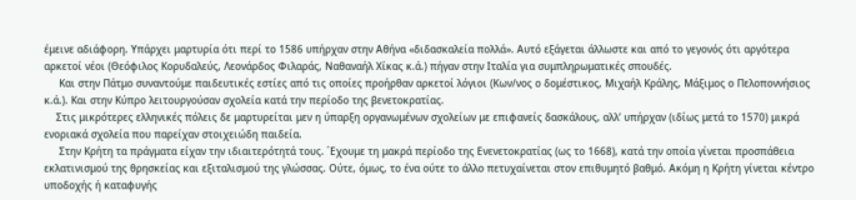έμεινε αδιάφορη. Υπάρχει μαρτυρία ότι περί το 1586 υπήρχαν στην Αθήνα «διδασκαλεία πολλά». Αυτό εξάγεται άλλωστε και από το γεγονός ότι αργότερα αρκετοί νέοι (Θεόφιλος Κορυδαλεύς, Λεονάρδος Φιλαράς, Ναθαναήλ Χίκας κ.ά.) πήγαν στην Ιταλία για συμπληρωματικές σπουδές.
     Και στην Πάτμο συναντούμε παιδευτικές εστίες από τις οποίες προήρθαν αρκετοί λόγιοι (Κων/νος ο δομέστικος, Μιχαήλ Κράλης, Μάξιμος ο Πελοποννήσιος κ.ά.). Και στην Κύπρο λειτουργούσαν σχολεία κατά την περίοδο της βενετοκρατίας.
    Στις μικρότερες ελληνικές πόλεις δε μαρτυρείται μεν η ύπαρξη οργανωμένων σχολείων με επιφανείς δασκάλους, αλλ’ υπήρχαν (ιδίως μετά το 1570) μικρά ενοριακά σχολεία που παρείχαν στοιχειώδη παιδεία.
     Στην Κρήτη τα πράγματα είχαν την ιδιαιτερότητά τους. ΄Εχουμε τη μακρά περίοδο της Ενενετοκρατίας (ως το 1668), κατά την οποία γίνεται προσπάθεια εκλατινισμού της θρησκείας και εξιταλισμού της γλώσσας. Ούτε, όμως, το ένα ούτε το άλλο πετυχαίνεται στον επιθυμητό βαθμό. Ακόμη η Κρήτη γίνεται κέντρο υποδοχής ή καταφυγής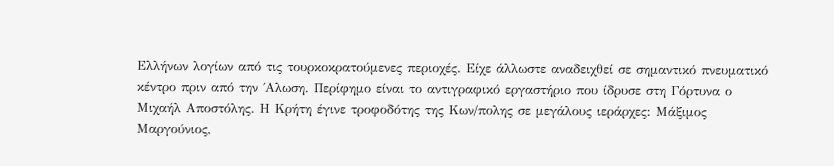Ελλήνων λογίων από τις τουρκοκρατούμενες περιοχές. Είχε άλλωστε αναδειχθεί σε σημαντικό πνευματικό κέντρο πριν από την ΄Αλωση. Περίφημο είναι το αντιγραφικό εργαστήριο που ίδρυσε στη Γόρτυνα ο Μιχαήλ Αποστόλης. Η Κρήτη έγινε τροφοδότης της Κων/πολης σε μεγάλους ιεράρχες: Μάξιμος Μαργούνιος,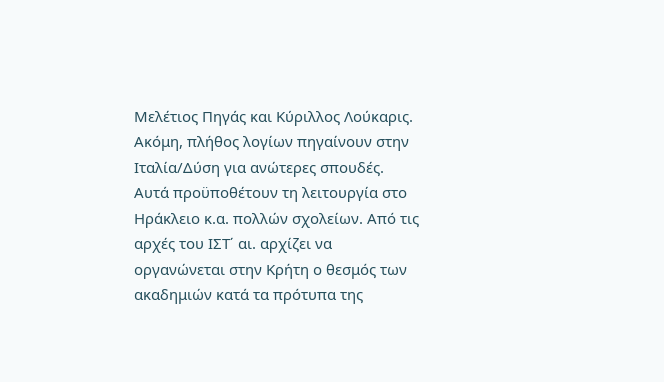Μελέτιος Πηγάς και Κύριλλος Λούκαρις. Ακόμη, πλήθος λογίων πηγαίνουν στην Ιταλία/Δύση για ανώτερες σπουδές. Αυτά προϋποθέτουν τη λειτουργία στο Ηράκλειο κ.α. πολλών σχολείων. Από τις αρχές του ΙΣΤ΄ αι. αρχίζει να οργανώνεται στην Κρήτη ο θεσμός των ακαδημιών κατά τα πρότυπα της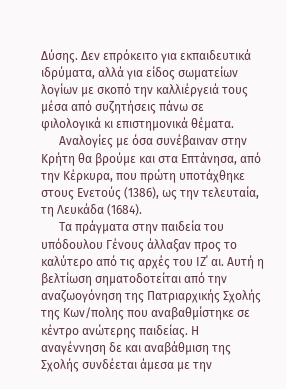Δύσης. Δεν επρόκειτο για εκπαιδευτικά ιδρύματα, αλλά για είδος σωματείων λογίων με σκοπό την καλλιέργειά τους μέσα από συζητήσεις πάνω σε φιλολογικά κι επιστημονικά θέματα.
      Αναλογίες με όσα συνέβαιναν στην Κρήτη θα βρούμε και στα Επτάνησα, από την Κέρκυρα, που πρώτη υποτάχθηκε στους Ενετούς (1386), ως την τελευταία, τη Λευκάδα (1684).
      Τα πράγματα στην παιδεία του υπόδουλου Γένους άλλαξαν προς το καλύτερο από τις αρχές του ΙΖ΄ αι. Αυτή η βελτίωση σηματοδοτείται από την αναζωογόνηση της Πατριαρχικής Σχολής της Κων/πολης που αναβαθμίστηκε σε κέντρο ανώτερης παιδείας. Η αναγέννηση δε και αναβάθμιση της Σχολής συνδέεται άμεσα με την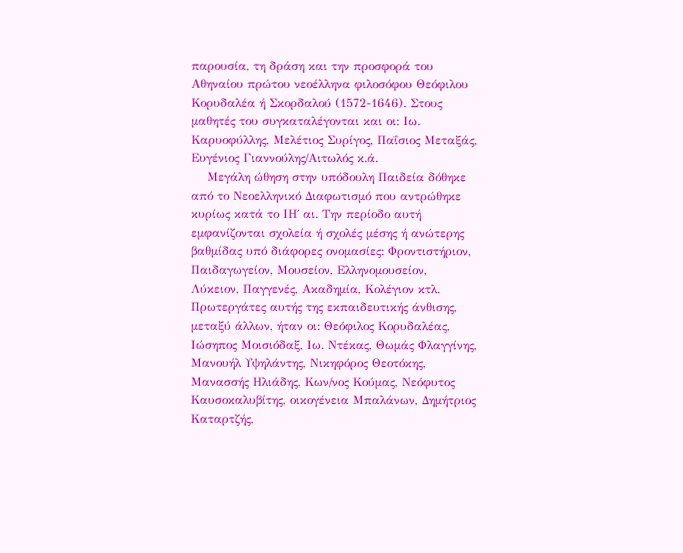παρουσία, τη δράση και την προσφορά του Αθηναίου πρώτου νεοέλληνα φιλοσόφου Θεόφιλου Κορυδαλέα ή Σκορδαλού (1572-1646). Στους μαθητές του συγκαταλέγονται και οι: Ιω. Καρυοφύλλης, Μελέτιος Συρίγος, Παΐσιος Μεταξάς, Ευγένιος Γιαννούλης/Αιτωλός κ.ά.
    Μεγάλη ώθηση στην υπόδουλη Παιδεία δόθηκε από το Νεοελληνικό Διαφωτισμό που αντρώθηκε κυρίως κατά το ΙΗ΄ αι. Την περίοδο αυτή εμφανίζονται σχολεία ή σχολές μέσης ή ανώτερης βαθμίδας υπό διάφορες ονομασίες: Φροντιστήριον, Παιδαγωγείον, Μουσείον, Ελληνομουσείον, Λύκειον, Παγγενές, Ακαδημία, Κολέγιον κτλ. Πρωτεργάτες αυτής της εκπαιδευτικής άνθισης, μεταξύ άλλων, ήταν οι: Θεόφιλος Κορυδαλέας, Ιώσηπος Μοισιόδαξ, Ιω. Ντέκας, Θωμάς Φλαγγίνης, Μανουήλ Υψηλάντης, Νικηφόρος Θεοτόκης, Μανασσής Ηλιάδης, Κων/νος Κούμας, Νεόφυτος Καυσοκαλυβίτης, οικογένεια Μπαλάνων, Δημήτριος Καταρτζής,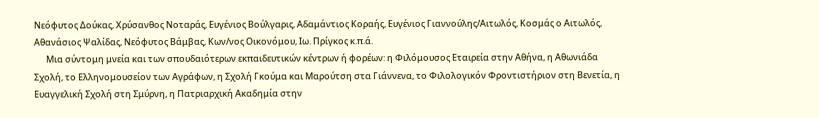Νεόφυτος Δούκας, Χρύσανθος Νοταράς, Ευγένιος Βούλγαρις, Αδαμάντιος Κοραής, Ευγένιος Γιαννούλης/Αιτωλός, Κοσμάς ο Αιτωλός, Αθανάσιος Ψαλίδας, Νεόφυτος Βάμβας, Κων/νος Οικονόμου, Ιω. Πρίγκος κ.π.ά.
      Μια σύντομη μνεία και των σπουδαιότερων εκπαιδευτικών κέντρων ή φορέων: η Φιλόμουσος Εταιρεία στην Αθήνα, η Αθωνιάδα Σχολή, το Ελληνομουσείον των Αγράφων, η Σχολή Γκούμα και Μαρούτση στα Γιάννενα, το Φιλολογικόν Φροντιστήριον στη Βενετία, η Ευαγγελική Σχολή στη Σμύρνη, η Πατριαρχική Ακαδημία στην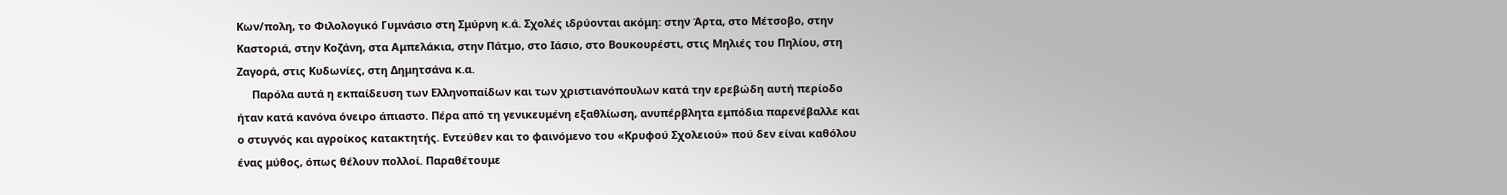Κων/πολη, το Φιλολογικό Γυμνάσιο στη Σμύρνη κ.ά. Σχολές ιδρύονται ακόμη: στην Άρτα, στο Μέτσοβο, στην Καστοριά, στην Κοζάνη, στα Αμπελάκια, στην Πάτμο, στο Ιάσιο, στο Βουκουρέστι, στις Μηλιές του Πηλίου, στη Ζαγορά, στις Κυδωνίες, στη Δημητσάνα κ.α.
     Παρόλα αυτά η εκπαίδευση των Ελληνοπαίδων και των χριστιανόπουλων κατά την ερεβώδη αυτή περίοδο ήταν κατά κανόνα όνειρο άπιαστο. Πέρα από τη γενικευμένη εξαθλίωση, ανυπέρβλητα εμπόδια παρενέβαλλε και ο στυγνός και αγροίκος κατακτητής. Εντεύθεν και το φαινόμενο του «Κρυφού Σχολειού» πού δεν είναι καθόλου ένας μύθος, όπως θέλουν πολλοί. Παραθέτουμε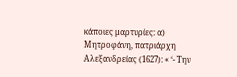κάποιες μαρτυρίες: α) Μητροφάνη, πατριάρχη Αλεξανδρείας (1627): « ‘- Την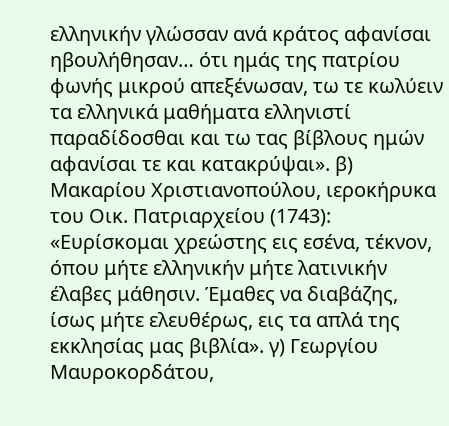ελληνικήν γλώσσαν ανά κράτος αφανίσαι ηβουλήθησαν… ότι ημάς της πατρίου φωνής μικρού απεξένωσαν, τω τε κωλύειν τα ελληνικά μαθήματα ελληνιστί παραδίδοσθαι και τω τας βίβλους ημών αφανίσαι τε και κατακρύψαι». β) Μακαρίου Χριστιανοπούλου, ιεροκήρυκα του Οικ. Πατριαρχείου (1743): «Ευρίσκομαι χρεώστης εις εσένα, τέκνον, όπου μήτε ελληνικήν μήτε λατινικήν έλαβες μάθησιν. Έμαθες να διαβάζης, ίσως μήτε ελευθέρως, εις τα απλά της εκκλησίας μας βιβλία». γ) Γεωργίου Μαυροκορδάτου,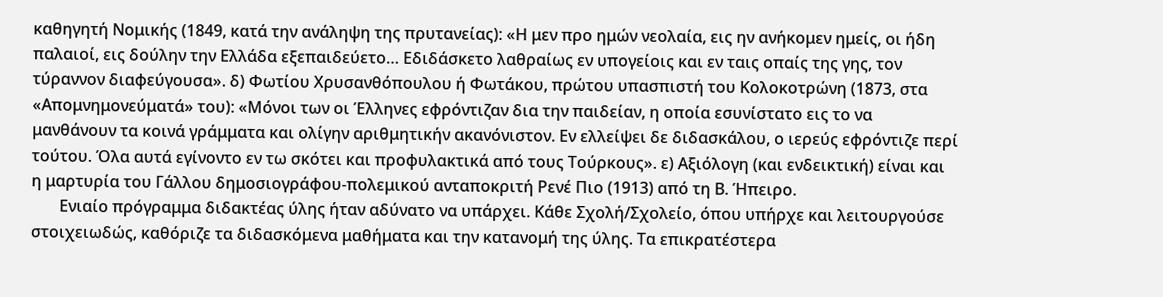καθηγητή Νομικής (1849, κατά την ανάληψη της πρυτανείας): «Η μεν προ ημών νεολαία, εις ην ανήκομεν ημείς, οι ήδη παλαιοί, εις δούλην την Ελλάδα εξεπαιδεύετο… Εδιδάσκετο λαθραίως εν υπογείοις και εν ταις οπαίς της γης, τον τύραννον διαφεύγουσα». δ) Φωτίου Χρυσανθόπουλου ή Φωτάκου, πρώτου υπασπιστή του Κολοκοτρώνη (1873, στα «Απομνημονεύματά» του): «Μόνοι των οι Έλληνες εφρόντιζαν δια την παιδείαν, η οποία εσυνίστατο εις το να μανθάνουν τα κοινά γράμματα και ολίγην αριθμητικήν ακανόνιστον. Εν ελλείψει δε διδασκάλου, ο ιερεύς εφρόντιζε περί τούτου. Όλα αυτά εγίνοντο εν τω σκότει και προφυλακτικά από τους Τούρκους». ε) Αξιόλογη (και ενδεικτική) είναι και η μαρτυρία του Γάλλου δημοσιογράφου-πολεμικού ανταποκριτή Ρενέ Πιο (1913) από τη Β. Ήπειρο.
       Ενιαίο πρόγραμμα διδακτέας ύλης ήταν αδύνατο να υπάρχει. Κάθε Σχολή/Σχολείο, όπου υπήρχε και λειτουργούσε στοιχειωδώς, καθόριζε τα διδασκόμενα μαθήματα και την κατανομή της ύλης. Τα επικρατέστερα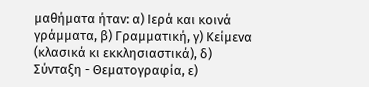μαθήματα ήταν: α) Ιερά και κοινά γράμματα, β) Γραμματική, γ) Κείμενα (κλασικά κι εκκλησιαστικά), δ) Σύνταξη - Θεματογραφία, ε)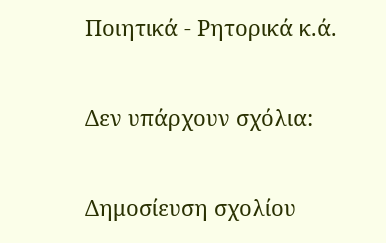Ποιητικά - Ρητορικά κ.ά.

Δεν υπάρχουν σχόλια:

Δημοσίευση σχολίου